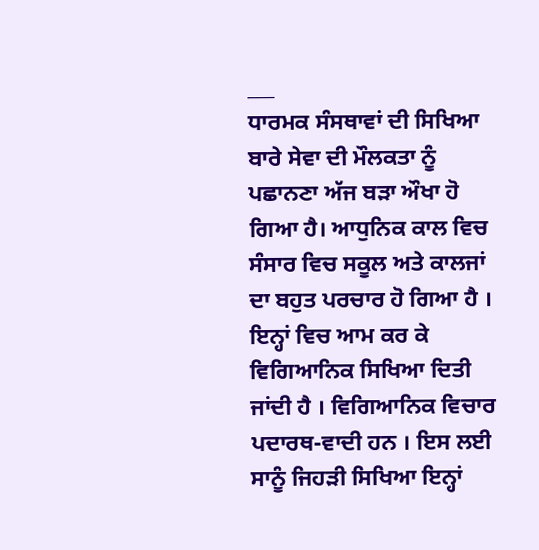___
ਧਾਰਮਕ ਸੰਸਥਾਵਾਂ ਦੀ ਸਿਖਿਆ ਬਾਰੇ ਸੇਵਾ ਦੀ ਮੌਲਕਤਾ ਨੂੰ ਪਛਾਨਣਾ ਅੱਜ ਬੜਾ ਔਖਾ ਹੋ ਗਿਆ ਹੈ। ਆਧੁਨਿਕ ਕਾਲ ਵਿਚ ਸੰਸਾਰ ਵਿਚ ਸਕੂਲ ਅਤੇ ਕਾਲਜਾਂ ਦਾ ਬਹੁਤ ਪਰਚਾਰ ਹੋ ਗਿਆ ਹੈ । ਇਨ੍ਹਾਂ ਵਿਚ ਆਮ ਕਰ ਕੇ ਵਿਗਿਆਨਿਕ ਸਿਖਿਆ ਦਿਤੀ ਜਾਂਦੀ ਹੈ । ਵਿਗਿਆਨਿਕ ਵਿਚਾਰ ਪਦਾਰਥ-ਵਾਦੀ ਹਨ । ਇਸ ਲਈ ਸਾਨੂੰ ਜਿਹੜੀ ਸਿਖਿਆ ਇਨ੍ਹਾਂ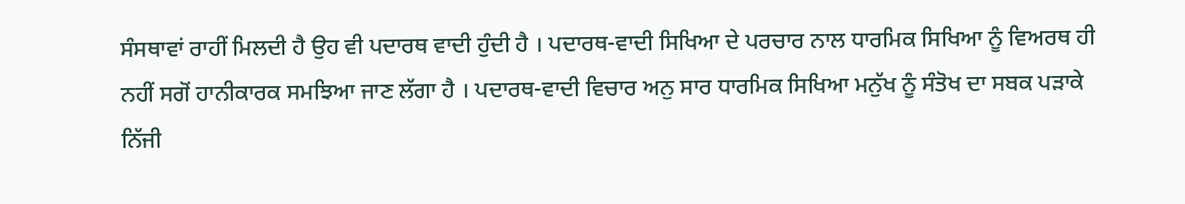ਸੰਸਥਾਵਾਂ ਰਾਹੀਂ ਮਿਲਦੀ ਹੈ ਉਹ ਵੀ ਪਦਾਰਥ ਵਾਦੀ ਹੁੰਦੀ ਹੈ । ਪਦਾਰਥ-ਵਾਦੀ ਸਿਖਿਆ ਦੇ ਪਰਚਾਰ ਨਾਲ ਧਾਰਮਿਕ ਸਿਖਿਆ ਨੂੰ ਵਿਅਰਥ ਹੀ ਨਹੀਂ ਸਗੋਂ ਹਾਨੀਕਾਰਕ ਸਮਝਿਆ ਜਾਣ ਲੱਗਾ ਹੈ । ਪਦਾਰਥ-ਵਾਦੀ ਵਿਚਾਰ ਅਨੁ ਸਾਰ ਧਾਰਮਿਕ ਸਿਖਿਆ ਮਨੁੱਖ ਨੂੰ ਸੰਤੋਖ ਦਾ ਸਬਕ ਪੜਾਕੇ ਨਿੱਜੀ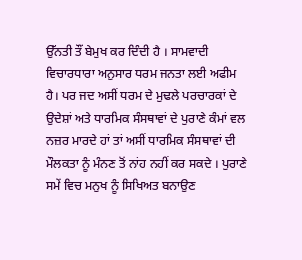ਉੱਨਤੀ ਤੌਂ ਬੇਮੁਖ ਕਰ ਦਿੰਦੀ ਹੈ । ਸਾਮਵਾਦੀ ਵਿਚਾਰਧਾਰਾ ਅਨੁਸਾਰ ਧਰਮ ਜਨਤਾ ਲਈ ਅਫੀਮ ਹੈ। ਪਰ ਜਦ ਅਸੀਂ ਧਰਮ ਦੇ ਮੁਢਲੇ ਪਰਚਾਰਕਾਂ ਦੇ ਉਦੇਸ਼ਾਂ ਅਤੇ ਧਾਰਮਿਕ ਸੰਸਥਾਵਾਂ ਦੇ ਪੁਰਾਣੇ ਕੰਮਾਂ ਵਲ ਨਜ਼ਰ ਮਾਰਦੇ ਹਾਂ ਤਾਂ ਅਸੀਂ ਧਾਰਮਿਕ ਸੰਸਥਾਵਾਂ ਦੀ ਮੌਲਕਤਾ ਨੂੰ ਮੰਨਣ ਤੋਂ ਨਾਂਹ ਨਹੀਂ ਕਰ ਸਕਦੇ । ਪੁਰਾਣੇ ਸਮੇਂ ਵਿਚ ਮਨੁਖ ਨੂੰ ਸਿਖਿਅਤ ਬਨਾਉਣ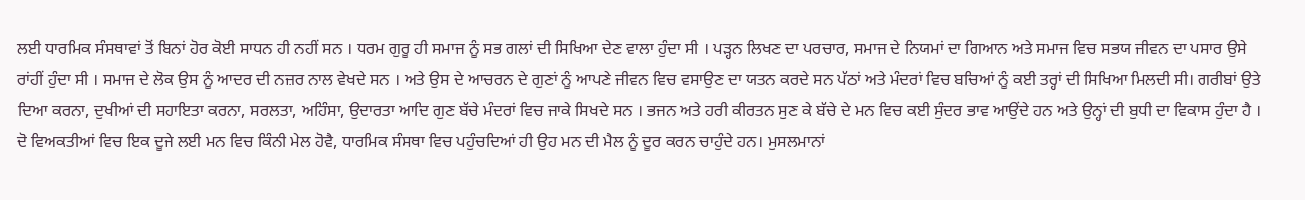ਲਈ ਧਾਰਮਿਕ ਸੰਸਥਾਵਾਂ ਤੋਂ ਬਿਨਾਂ ਹੋਰ ਕੋਈ ਸਾਧਨ ਹੀ ਨਹੀਂ ਸਨ । ਧਰਮ ਗੁਰੂ ਹੀ ਸਮਾਜ ਨੂੰ ਸਭ ਗਲਾਂ ਦੀ ਸਿਖਿਆ ਦੇਣ ਵਾਲਾ ਹੁੰਦਾ ਸੀ । ਪੜ੍ਹਨ ਲਿਖਣ ਦਾ ਪਰਚਾਰ, ਸਮਾਜ ਦੇ ਨਿਯਮਾਂ ਦਾ ਗਿਆਨ ਅਤੇ ਸਮਾਜ ਵਿਚ ਸਭਯ ਜੀਵਨ ਦਾ ਪਸਾਰ ਉਸੇ ਰਾਂਹੀਂ ਹੁੰਦਾ ਸੀ । ਸਮਾਜ ਦੇ ਲੋਕ ਉਸ ਨੂੰ ਆਦਰ ਦੀ ਨਜ਼ਰ ਨਾਲ ਵੇਖਦੇ ਸਨ । ਅਤੇ ਉਸ ਦੇ ਆਚਰਨ ਦੇ ਗੁਣਾਂ ਨੂੰ ਆਪਣੇ ਜੀਵਨ ਵਿਚ ਵਸਾਉਣ ਦਾ ਯਤਨ ਕਰਦੇ ਸਨ ਪੱਠਾਂ ਅਤੇ ਮੰਦਰਾਂ ਵਿਚ ਬਚਿਆਂ ਨੂੰ ਕਈ ਤਰ੍ਹਾਂ ਦੀ ਸਿਖਿਆ ਮਿਲਦੀ ਸੀ। ਗਰੀਬਾਂ ਉਤੇ ਦਿਆ ਕਰਨਾ, ਦੁਖੀਆਂ ਦੀ ਸਹਾਇਤਾ ਕਰਨਾ, ਸਰਲਤਾ, ਅਹਿੰਸਾ, ਉਦਾਰਤਾ ਆਦਿ ਗੁਣ ਬੱਚੇ ਮੰਦਰਾਂ ਵਿਚ ਜਾਕੇ ਸਿਖਦੇ ਸਨ । ਭਜਨ ਅਤੇ ਹਰੀ ਕੀਰਤਨ ਸੁਣ ਕੇ ਬੱਚੇ ਦੇ ਮਨ ਵਿਚ ਕਈ ਸੁੰਦਰ ਭਾਵ ਆਉਂਦੇ ਹਨ ਅਤੇ ਉਨ੍ਹਾਂ ਦੀ ਬੁਧੀ ਦਾ ਵਿਕਾਸ ਹੁੰਦਾ ਹੈ । ਦੋ ਵਿਅਕਤੀਆਂ ਵਿਚ ਇਕ ਦੂਜੇ ਲਈ ਮਨ ਵਿਚ ਕਿੰਨੀ ਮੇਲ ਹੋਵੈ, ਧਾਰਮਿਕ ਸੰਸਥਾ ਵਿਚ ਪਹੁੰਚਦਿਆਂ ਹੀ ਉਹ ਮਨ ਦੀ ਮੈਲ ਨੂੰ ਦੂਰ ਕਰਨ ਚਾਹੁੰਦੇ ਹਨ। ਮੁਸਲਮਾਨਾਂ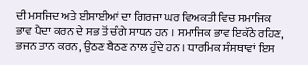ਦੀ ਮਸਜਿਦ ਅਤੇ ਈਸਾਈਆਂ ਦਾ ਗਿਰਜਾ ਘਰ ਵਿਅਕਤੀ ਵਿਚ ਸਮਾਜਿਕ ਭਾਵ ਪੈਦਾ ਕਰਨ ਦੇ ਸਭ ਤੋਂ ਚੰਗੇ ਸਾਧਨ ਹਨ । ਸਮਾਜਿਕ ਭਾਵ ਇਕੱਠੇ ਰਹਿਣ, ਭਜਨ ਤਾਨ ਕਰਨ, ਉਠਣ ਬੈਠਣ ਨਾਲ ਹੁੰਦੇ ਹਨ । ਧਾਰਮਿਕ ਸੰਸਥਾਵਾਂ ਇਸ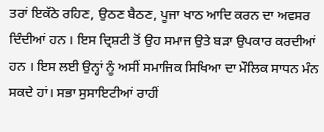ਤਰਾਂ ਇਕੱਠੇ ਰਹਿਣ, ਉਠਣ ਬੈਠਣ, ਪੂਜਾ ਖਾਠ ਆਦਿ ਕਰਨ ਦਾ ਅਵਸਰ ਦਿੰਦੀਆਂ ਹਨ । ਇਸ ਦ੍ਰਿਸ਼ਟੀ ਤੋਂ ਉਹ ਸਮਾਜ ਉਤੇ ਬੜਾ ਉਪਕਾਰ ਕਰਦੀਆਂ ਹਨ । ਇਸ ਲਈ ਉਨ੍ਹਾਂ ਨੂੰ ਅਸੀਂ ਸਮਾਜਿਕ ਸਿਖਿਆ ਦਾ ਮੌਲਿਕ ਸਾਧਨ ਮੰਨ ਸਕਦੇ ਹਾਂ। ਸਭਾ ਸੁਸਾਇਟੀਆਂ ਰਾਹੀਂ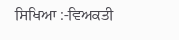ਸਿਖਿਆ :-ਵਿਅਕਤੀ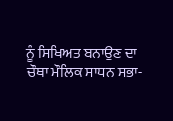ਨੂੰ ਸਿਖਿਅਤ ਬਨਾਉਣ ਦਾ ਚੌਥਾ ਮੌਲਿਕ ਸਾਧਨ ਸਭਾ-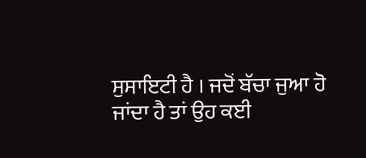ਸੁਸਾਇਟੀ ਹੈ । ਜਦੋਂ ਬੱਚਾ ਜੁਆ ਹੋ ਜਾਂਦਾ ਹੈ ਤਾਂ ਉਹ ਕਈ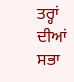ਤਰ੍ਹਾਂ ਦੀਆਂ ਸਭਾ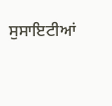ਸੁਸਾਇਟੀਆਂ